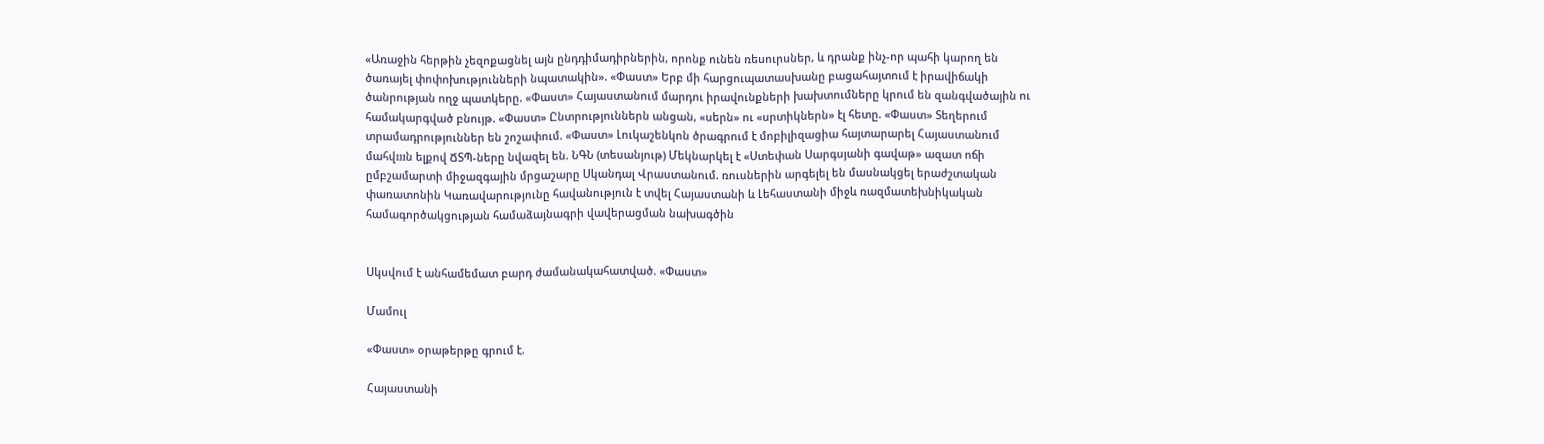«Առաջին հերթին չեզոքացնել այն ընդդիմադիրներին, որոնք ունեն ռեսուրսներ, և դրանք ինչ-որ պահի կարող են ծառայել փոփոխությունների նպատակին». «Փաստ» Երբ մի հարցուպատասխանը բացահայտում է իրավիճակի ծանրության ողջ պատկերը. «Փաստ» Հայաստանում մարդու իրավունքների խախտումները կրում են զանգվածային ու համակարգված բնույթ. «Փաստ» Ընտրություններն անցան, «սերն» ու «սրտիկներն» էլ հետը. «Փաստ» Տեղերում տրամադրություններ են շոշափում. «Փաստ» Լուկաշենկոն ծրագրում է մոբիլիզացիա հայտարարել Հայաստանում մահվшն ելքով ՃՏՊ-ները նվազել են. ՆԳՆ (տեսանյութ) Մեկնարկել է «Ստեփան Սարգսյանի գավաթ» ազատ ոճի ըմբշամարտի միջազգային մրցաշարը Սկանդալ Վրաստանում. ռուսներին արգելել են մասնակցել երաժշտական փառատոնին Կառավարությունը հավանություն է տվել Հայաստանի և Լեհաստանի միջև ռազմատեխնիկական համագործակցության համաձայնագրի վավերացման նախագծին


Սկսվում է անհամեմատ բարդ ժամանակահատված. «Փաստ»

Մամուլ

«Փաստ» օրաթերթը գրում է.

Հայաստանի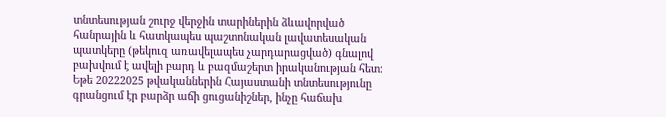տնտեսության շուրջ վերջին տարիներին ձևավորված հանրային և հատկապես պաշտոնական լավատեսական պատկերը (թեկուզ առավելապես չարդարացված) գնալով բախվում է ավելի բարդ և բազմաշերտ իրականության հետ։ Եթե 20222025 թվականներին Հայաստանի տնտեսությունը գրանցում էր բարձր աճի ցուցանիշներ, ինչը հաճախ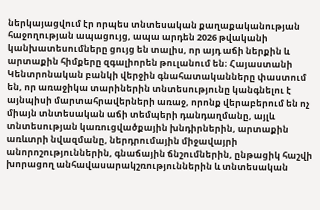ներկայացվում էր որպես տնտեսական քաղաքականության հաջողության ապացույց, ապա արդեն 2026 թվականի կանխատեսումները ցույց են տալիս, որ այդ աճի ներքին և արտաքին հիմքերը զգալիորեն թուլանում են։ Հայաստանի Կենտրոնական բանկի վերջին գնահատականները փաստում են, որ առաջիկա տարիներին տնտեսությունը կանգնելու է այնպիսի մարտահրավերների առաջ, որոնք վերաբերում են ոչ միայն տնտեսական աճի տեմպերի դանդաղմանը, այլև տնտեսության կառուցվածքային խնդիրներին, արտաքին առևտրի նվազմանը, ներդրումային միջավայրի անորոշություններին, գնաճային ճնշումներին, ընթացիկ հաշվի խորացող անհավասարակշռություններին և տնտեսական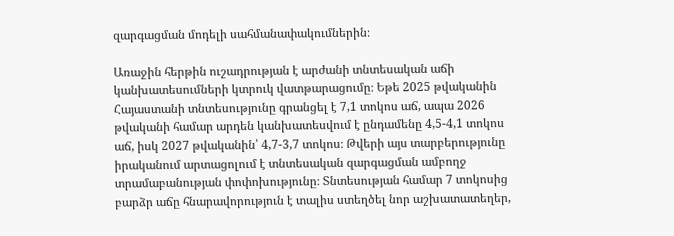զարգացման մոդելի սահմանափակումներին։

Առաջին հերթին ուշադրության է արժանի տնտեսական աճի կանխատեսումների կտրուկ վատթարացումը։ Եթե 2025 թվականին Հայաստանի տնտեսությունը գրանցել է 7,1 տոկոս աճ, ապա 2026 թվականի համար արդեն կանխատեսվում է ընդամենը 4,5-4,1 տոկոս աճ, իսկ 2027 թվականին՝ 4,7-3,7 տոկոս։ Թվերի այս տարբերությունը իրականում արտացոլում է տնտեսական զարգացման ամբողջ տրամաբանության փոփոխությունը։ Տնտեսության համար 7 տոկոսից բարձր աճը հնարավորություն է տալիս ստեղծել նոր աշխատատեղեր,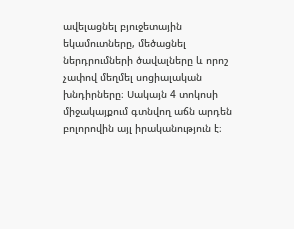ավելացնել բյուջետային եկամուտները, մեծացնել ներդրումների ծավալները և որոշ չափով մեղմել սոցիալական խնդիրները։ Սակայն 4 տոկոսի միջակայքում գտնվող աճն արդեն բոլորովին այլ իրականություն է։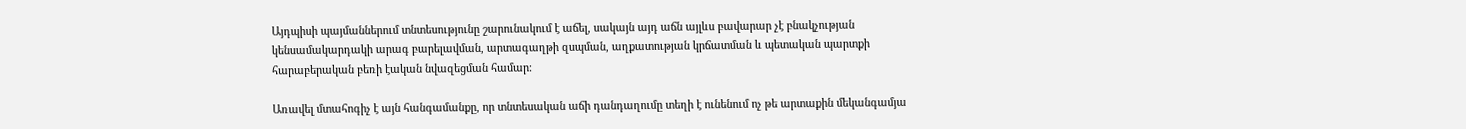Այդպիսի պայմաններում տնտեսությունը շարունակում է աճել, սակայն այդ աճն այլևս բավարար չէ բնակչության կենսամակարդակի արագ բարելավման, արտագաղթի զսպման, աղքատության կրճատման և պետական պարտքի հարաբերական բեռի էական նվազեցման համար։

Առավել մտահոգիչ է այն հանգամանքը, որ տնտեսական աճի դանդաղումը տեղի է ունենում ոչ թե արտաքին մեկանգամյա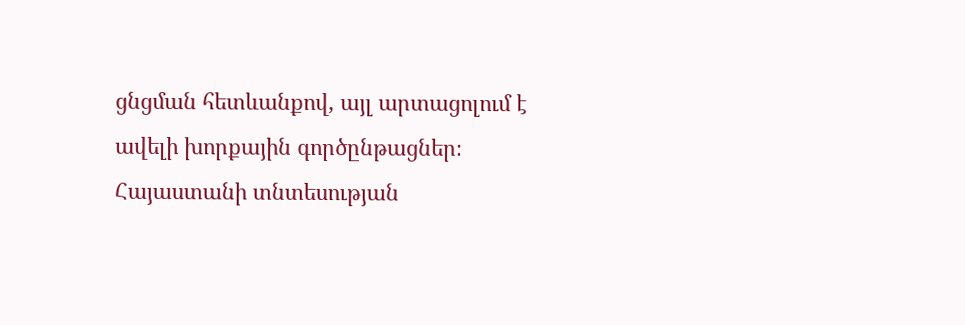ցնցման հետևանքով, այլ արտացոլում է ավելի խորքային գործընթացներ։ Հայաստանի տնտեսության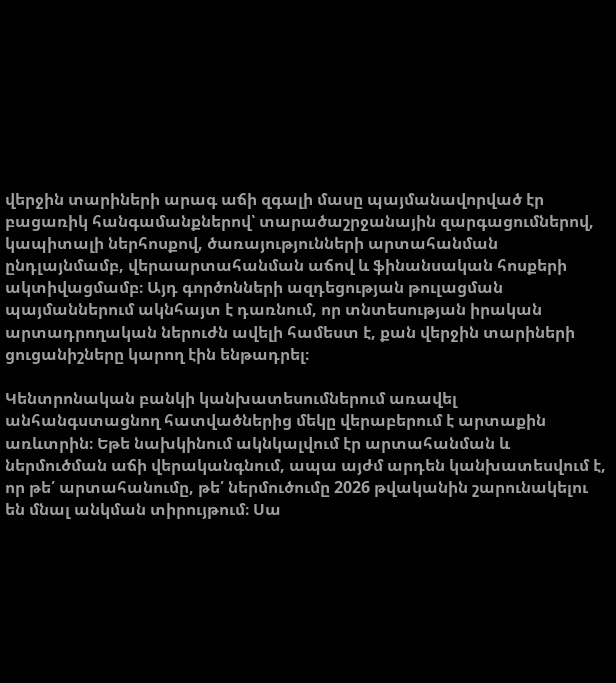վերջին տարիների արագ աճի զգալի մասը պայմանավորված էր բացառիկ հանգամանքներով՝ տարածաշրջանային զարգացումներով, կապիտալի ներհոսքով, ծառայությունների արտահանման ընդլայնմամբ, վերաարտահանման աճով և ֆինանսական հոսքերի ակտիվացմամբ։ Այդ գործոնների ազդեցության թուլացման պայմաններում ակնհայտ է դառնում, որ տնտեսության իրական արտադրողական ներուժն ավելի համեստ է, քան վերջին տարիների ցուցանիշները կարող էին ենթադրել։

Կենտրոնական բանկի կանխատեսումներում առավել անհանգստացնող հատվածներից մեկը վերաբերում է արտաքին առևտրին։ Եթե նախկինում ակնկալվում էր արտահանման և ներմուծման աճի վերականգնում, ապա այժմ արդեն կանխատեսվում է, որ թե՛ արտահանումը, թե՛ ներմուծումը 2026 թվականին շարունակելու են մնալ անկման տիրույթում։ Սա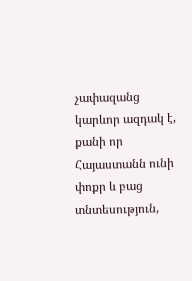չափազանց կարևոր ազդակ է, քանի որ Հայաստանն ունի փոքր և բաց տնտեսություն,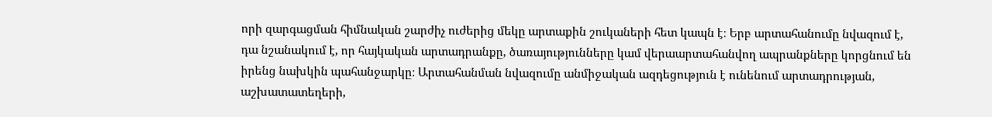որի զարգացման հիմնական շարժիչ ուժերից մեկը արտաքին շուկաների հետ կապն է։ Երբ արտահանումը նվազում է, դա նշանակում է, որ հայկական արտադրանքը, ծառայությունները կամ վերաարտահանվող ապրանքները կորցնում են իրենց նախկին պահանջարկը։ Արտահանման նվազումը անմիջական ազդեցություն է ունենում արտադրության, աշխատատեղերի,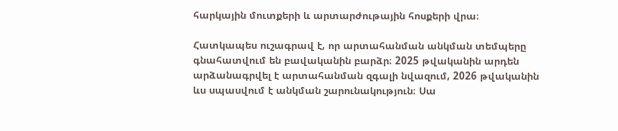հարկային մուտքերի և արտարժութային հոսքերի վրա։

Հատկապես ուշագրավ է, որ արտահանման անկման տեմպերը գնահատվում են բավականին բարձր։ 2025 թվականին արդեն արձանագրվել է արտահանման զգալի նվազում, 2026 թվականին ևս սպասվում է անկման շարունակություն։ Սա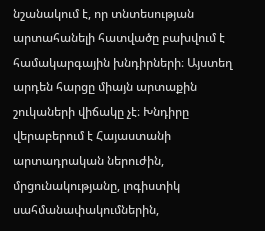նշանակում է, որ տնտեսության արտահանելի հատվածը բախվում է համակարգային խնդիրների։ Այստեղ արդեն հարցը միայն արտաքին շուկաների վիճակը չէ։ Խնդիրը վերաբերում է Հայաստանի արտադրական ներուժին, մրցունակությանը, լոգիստիկ սահմանափակումներին,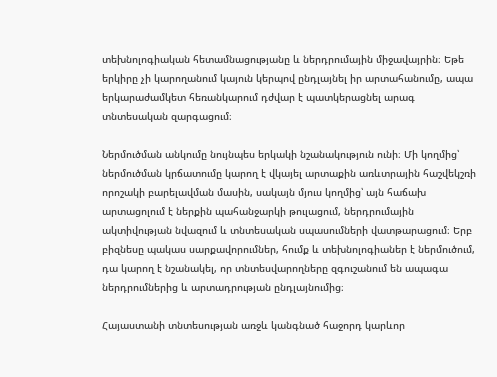տեխնոլոգիական հետամնացությանը և ներդրումային միջավայրին։ Եթե երկիրը չի կարողանում կայուն կերպով ընդլայնել իր արտահանումը, ապա երկարաժամկետ հեռանկարում դժվար է պատկերացնել արագ տնտեսական զարգացում։

Ներմուծման անկումը նույնպես երկակի նշանակություն ունի։ Մի կողմից՝ ներմուծման կրճատումը կարող է վկայել արտաքին առևտրային հաշվեկշռի որոշակի բարելավման մասին, սակայն մյուս կողմից՝ այն հաճախ արտացոլում է ներքին պահանջարկի թուլացում, ներդրումային ակտիվության նվազում և տնտեսական սպասումների վատթարացում։ Երբ բիզնեսը պակաս սարքավորումներ, հումք և տեխնոլոգիաներ է ներմուծում, դա կարող է նշանակել, որ տնտեսվարողները զգուշանում են ապագա ներդրումներից և արտադրության ընդլայնումից։

Հայաստանի տնտեսության առջև կանգնած հաջորդ կարևոր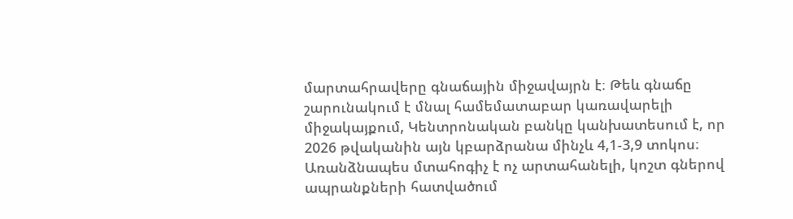մարտահրավերը գնաճային միջավայրն է։ Թեև գնաճը շարունակում է մնալ համեմատաբար կառավարելի միջակայքում, Կենտրոնական բանկը կանխատեսում է, որ 2026 թվականին այն կբարձրանա մինչև 4,1-3,9 տոկոս։ Առանձնապես մտահոգիչ է ոչ արտահանելի, կոշտ գներով ապրանքների հատվածում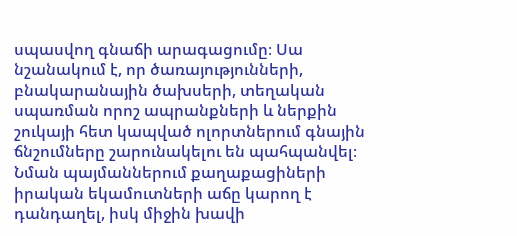սպասվող գնաճի արագացումը։ Սա նշանակում է, որ ծառայությունների, բնակարանային ծախսերի, տեղական սպառման որոշ ապրանքների և ներքին շուկայի հետ կապված ոլորտներում գնային ճնշումները շարունակելու են պահպանվել։ Նման պայմաններում քաղաքացիների իրական եկամուտների աճը կարող է դանդաղել, իսկ միջին խավի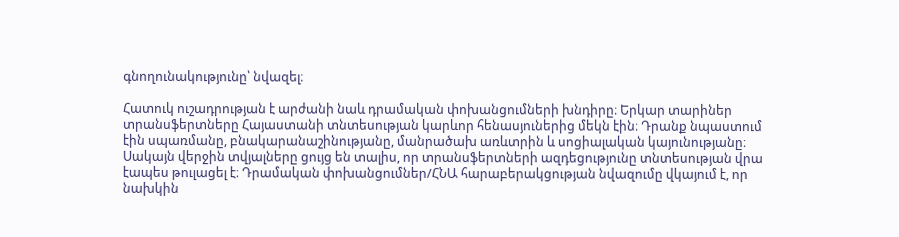գնողունակությունը՝ նվազել։

Հատուկ ուշադրության է արժանի նաև դրամական փոխանցումների խնդիրը։ Երկար տարիներ տրանսֆերտները Հայաստանի տնտեսության կարևոր հենասյուներից մեկն էին։ Դրանք նպաստում էին սպառմանը, բնակարանաշինությանը, մանրածախ առևտրին և սոցիալական կայունությանը։ Սակայն վերջին տվյալները ցույց են տալիս, որ տրանսֆերտների ազդեցությունը տնտեսության վրա էապես թուլացել է։ Դրամական փոխանցումներ/ՀՆԱ հարաբերակցության նվազումը վկայում է, որ նախկին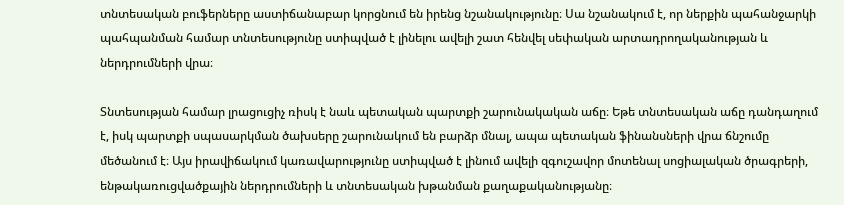տնտեսական բուֆերները աստիճանաբար կորցնում են իրենց նշանակությունը։ Սա նշանակում է, որ ներքին պահանջարկի պահպանման համար տնտեսությունը ստիպված է լինելու ավելի շատ հենվել սեփական արտադրողականության և ներդրումների վրա։

Տնտեսության համար լրացուցիչ ռիսկ է նաև պետական պարտքի շարունակական աճը։ Եթե տնտեսական աճը դանդաղում է, իսկ պարտքի սպասարկման ծախսերը շարունակում են բարձր մնալ, ապա պետական ֆինանսների վրա ճնշումը մեծանում է։ Այս իրավիճակում կառավարությունը ստիպված է լինում ավելի զգուշավոր մոտենալ սոցիալական ծրագրերի, ենթակառուցվածքային ներդրումների և տնտեսական խթանման քաղաքականությանը։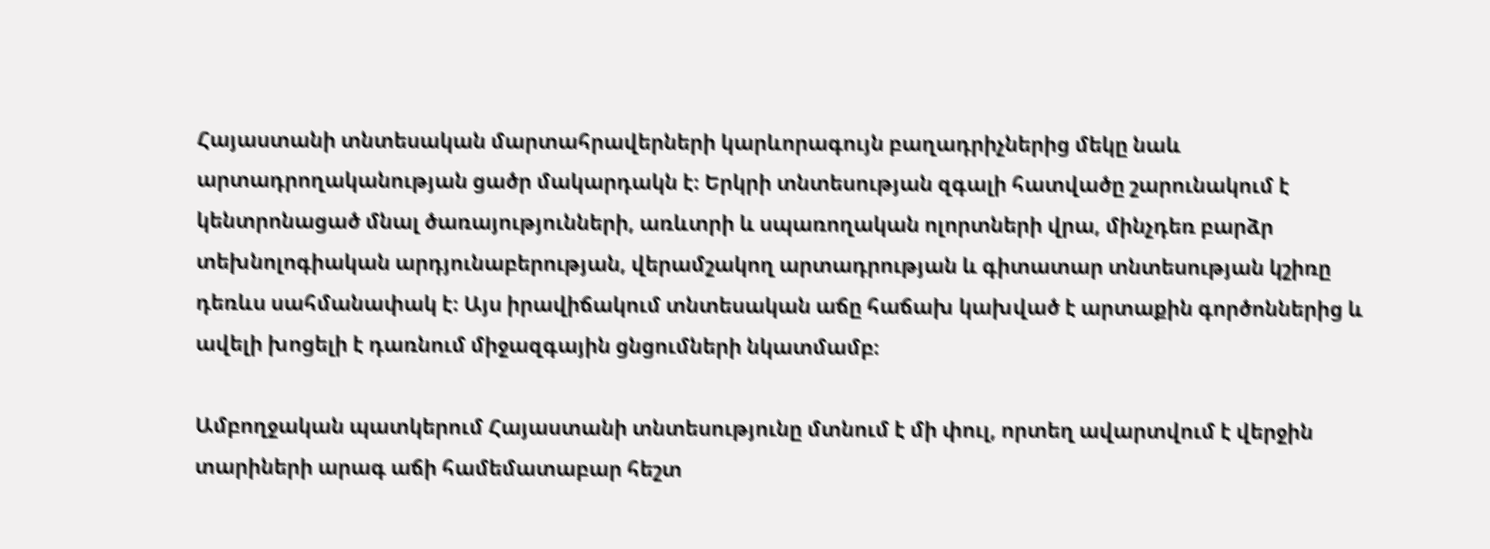Հայաստանի տնտեսական մարտահրավերների կարևորագույն բաղադրիչներից մեկը նաև արտադրողականության ցածր մակարդակն է։ Երկրի տնտեսության զգալի հատվածը շարունակում է կենտրոնացած մնալ ծառայությունների, առևտրի և սպառողական ոլորտների վրա, մինչդեռ բարձր տեխնոլոգիական արդյունաբերության, վերամշակող արտադրության և գիտատար տնտեսության կշիռը դեռևս սահմանափակ է։ Այս իրավիճակում տնտեսական աճը հաճախ կախված է արտաքին գործոններից և ավելի խոցելի է դառնում միջազգային ցնցումների նկատմամբ։

Ամբողջական պատկերում Հայաստանի տնտեսությունը մտնում է մի փուլ, որտեղ ավարտվում է վերջին տարիների արագ աճի համեմատաբար հեշտ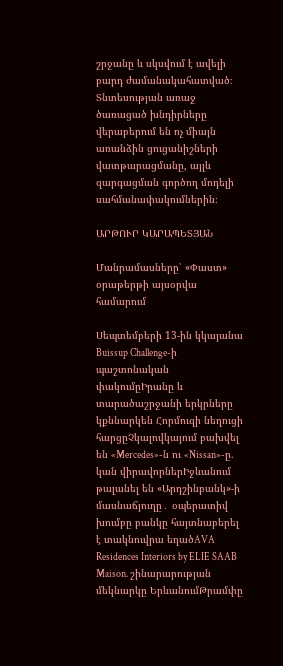շրջանը և սկսվում է ավելի բարդ ժամանակահատված։ Տնտեսության առաջ ծառացած խնդիրները վերաբերում են ոչ միայն առանձին ցուցանիշների վատթարացմանը, այլև զարգացման գործող մոդելի սահմանափակումներին։

ԱՐԹՈՒՐ ԿԱՐԱՊԵՏՅԱՆ

Մանրամասները՝ «Փաստ» օրաթերթի այսօրվա համարում

Սեպտեմբերի 13-ին կկայանա Buissup Challenge-ի պաշտոնական փակումըԻրանը և տարածաշրջանի երկրները կքննարկեն Հորմուզի նեղուցի հարցըՉկալովկայում բախվել են «Mercedes»-ն ու «Nissan»-ը. կան վիրավորներԻջևանում թալանել են «Արդշինբանկ»-ի մասնաճյուղը․ օպերատիվ խումբը բանկը հայտնաբերել է տակնուվրա եղածAVA Residences Interiors by ELIE SAAB Maison. շինարարության մեկնարկը ԵրևանումԹրամփը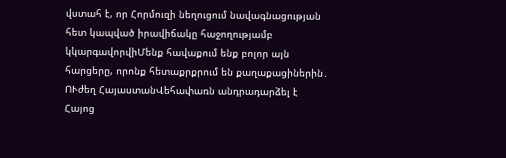վստահ է, որ Հորմուզի նեղուցում նավագնացության հետ կապված իրավիճակը հաջողությամբ կկարգավորվիՄենք հավաքում ենք բոլոր այն հարցերը, որոնք հետաքրքրում են քաղաքացիներին․ ՈՒժեղ ՀայաստանՎեհափառն անդրադարձել է Հայոց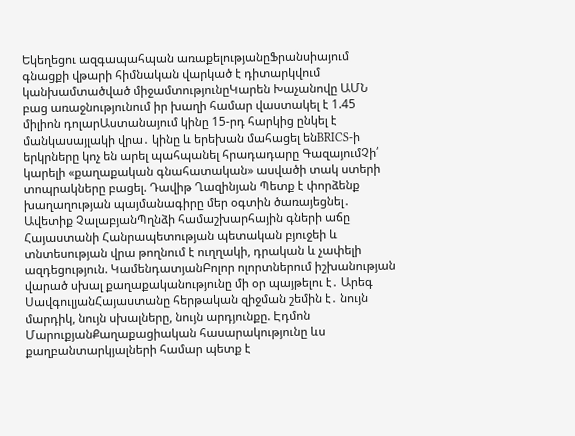Եկեղեցու ազգապահպան առաքելությանըՖրանսիայում գնացքի վթարի հիմնական վարկած է դիտարկվում կանխամտածված միջամտությունըԿարեն Խաչանովը ԱՄՆ բաց առաջնությունում իր խաղի համար վաստակել է 1.45 միլիոն դոլարԱստանայում կինը 15-րդ հարկից ընկել է մանկասայլակի վրա․ կինը և երեխան մահացել ենBRICS-ի երկրները կոչ են արել պահպանել հրադադարը ԳազայումՉի՛ կարելի «քաղաքական գնահատական» ասվածի տակ ստերի տոպրակները բացել. Դավիթ Ղազինյան Պետք է փորձենք խաղաղության պայմանագիրը մեր օգտին ծառայեցնել․ Ավետիք ՉալաբյանՊղնձի համաշխարհային գների աճը Հայաստանի Հանրապետության պետական բյուջեի և տնտեսության վրա թողնում է ուղղակի, դրական և չափելի ազդեցություն. ԿամենդատյանԲոլոր ոլորտներում իշխանության վարած սխալ քաղաքականությունը մի օր պայթելու է․ Արեգ ՍավգուլյանՀայաստանը հերթական զիջման շեմին է․ նույն մարդիկ, նույն սխալները, նույն արդյունքը. Էդմոն ՄարուքյանՔաղաքացիական հասարակությունը ևս քաղբանտարկյալների համար պետք է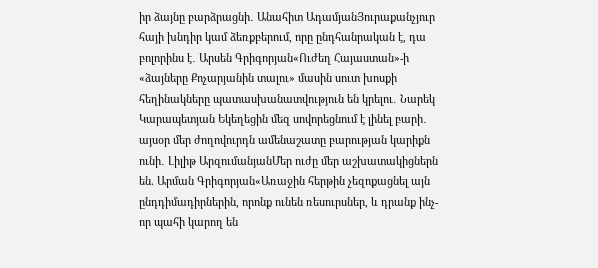իր ձայնը բարձրացնի․ Անահիտ ԱդամյանՅուրաքանչյուր հայի խնդիր կամ ձեռքբերում, որը ընդհանրական է, դա բոլորինս է․ Արսեն Գրիգորյան«Ուժեղ Հայաստան»-ի «ձայները Քոչարյանին տալու» մասին սուտ խոսքի հեղինակները պատասխանատվություն են կրելու․ Նարեկ Կարապետյան Եկեղեցին մեզ սովորեցնում է լինել բարի․ այսօր մեր ժողովուրդն ամենաշատը բարության կարիքն ունի․ Լիլիթ ԱրզումանյանՄեր ուժը մեր աշխատակիցներն են. Արման Գրիգորյան«Առաջին հերթին չեզոքացնել այն ընդդիմադիրներին, որոնք ունեն ռեսուրսներ, և դրանք ինչ-որ պահի կարող են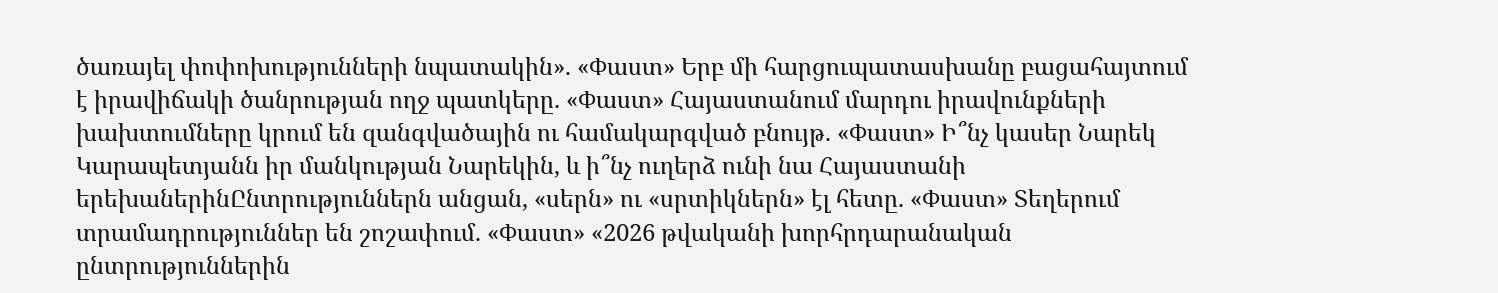ծառայել փոփոխությունների նպատակին». «Փաստ» Երբ մի հարցուպատասխանը բացահայտում է իրավիճակի ծանրության ողջ պատկերը. «Փաստ» Հայաստանում մարդու իրավունքների խախտումները կրում են զանգվածային ու համակարգված բնույթ. «Փաստ» Ի՞նչ կասեր Նարեկ Կարապետյանն իր մանկության Նարեկին, և ի՞նչ ուղերձ ունի նա Հայաստանի երեխաներինԸնտրություններն անցան, «սերն» ու «սրտիկներն» էլ հետը. «Փաստ» Տեղերում տրամադրություններ են շոշափում. «Փաստ» «2026 թվականի խորհրդարանական ընտրություններին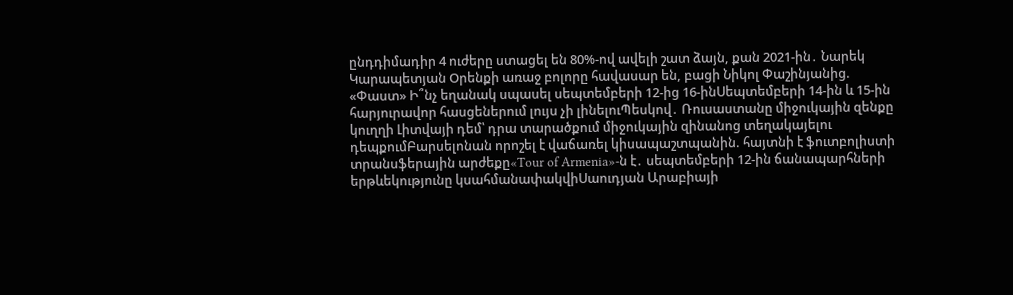ընդդիմադիր 4 ուժերը ստացել են 80%-ով ավելի շատ ձայն, քան 2021-ին․ Նարեկ Կարապետյան Oրենքի առաջ բոլորը հավասար են, բացի Նիկոլ Փաշինյանից. «Փաստ» Ի՞նչ եղանակ սպասել սեպտեմբերի 12-ից 16-ինՍեպտեմբերի 14-ին և 15-ին հարյուրավոր հասցեներում լույս չի լինելուՊեսկով․ Ռուսաստանը միջուկային զենքը կուղղի Լիտվայի դեմ՝ դրա տարածքում միջուկային զինանոց տեղակայելու դեպքումԲարսելոնան որոշել է վաճառել կիսապաշտպանին. հայտնի է ֆուտբոլիստի տրանսֆերային արժեքը«Tour of Armenia»-ն է․ սեպտեմբերի 12-ին ճանապարհների երթևեկությունը կսահմանափակվիՍաուդյան Արաբիայի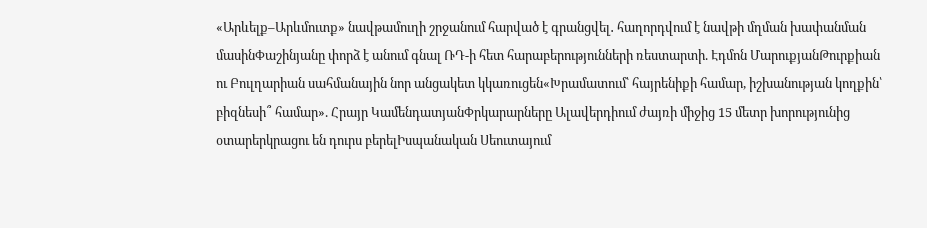«Արևելք–Արևմուտք» նավթամուղի շրջանում հարված է գրանցվել․ հաղորդվում է նավթի մղման խափանման մասինՓաշինյանը փորձ է անում գնալ ՌԴ-ի հետ հարաբերությունների ռեստարտի. Էդմոն ՄարուքյանԹուրքիան ու Բուլղարիան սահմանային նոր անցակետ կկառուցեն«Խրամատում՝ հայրենիքի համար, իշխանության կողքին՝ բիզնեսի՞ համար». Հրայր ԿամենդատյանՓրկարարները Ալավերդիում ժայռի միջից 15 մետր խորությունից օտարերկրացու են դուրս բերելԻսպանական Սեուտայում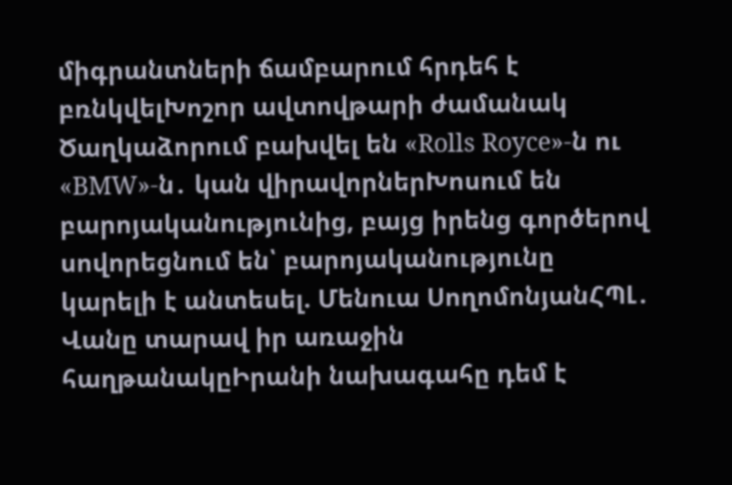միգրանտների ճամբարում հրդեհ է բռնկվելԽոշոր ավտովթարի ժամանակ Ծաղկաձորում բախվել են «Rolls Royce»-ն ու «BMW»-ն․ կան վիրավորներԽոսում են բարոյականությունից, բայց իրենց գործերով սովորեցնում են՝ բարոյականությունը կարելի է անտեսել. Մենուա ՍողոմոնյանՀՊԼ․ Վանը տարավ իր առաջին հաղթանակըԻրանի նախագահը դեմ է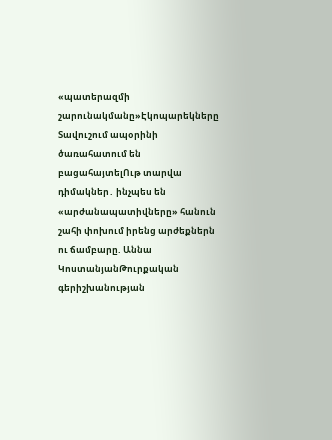«պատերազմի շարունակմանը»Էկոպարեկները Տավուշում ապօրինի ծառահատում են բացահայտելՈւթ տարվա դիմակներ․ ինչպես են «արժանապատիվները» հանուն շահի փոխում իրենց արժեքներն ու ճամբարը. Աննա ԿոստանյանԹուրքական գերիշխանության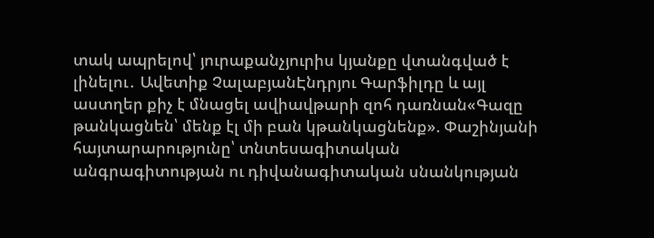տակ ապրելով՝ յուրաքանչյուրիս կյանքը վտանգված է լինելու․ Ավետիք ՉալաբյանԷնդրյու Գարֆիլդը և այլ աստղեր քիչ է մնացել ավիավթարի զոհ դառնան«Գազը թանկացնեն՝ մենք էլ մի բան կթանկացնենք». Փաշինյանի հայտարարությունը՝ տնտեսագիտական անգրագիտության ու դիվանագիտական սնանկության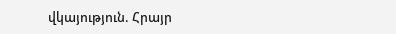վկայություն. Հրայր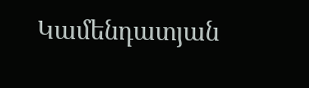Կամենդատյան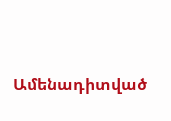Ամենադիտված